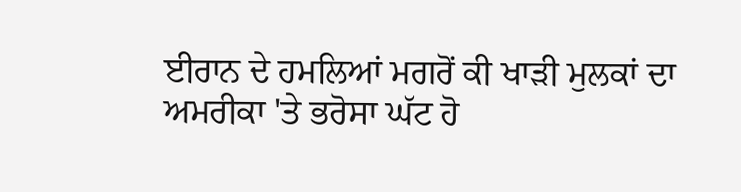ਈਰਾਨ ਦੇ ਹਮਲਿਆਂ ਮਗਰੋਂ ਕੀ ਖਾੜੀ ਮੁਲਕਾਂ ਦਾ ਅਮਰੀਕਾ 'ਤੇ ਭਰੋਸਾ ਘੱਟ ਹੋ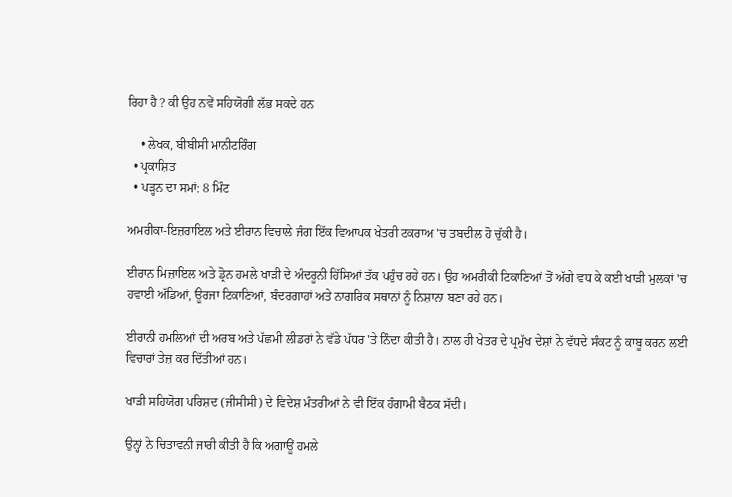ਰਿਹਾ ਹੈ ? ਕੀ ਉਹ ਨਵੇਂ ਸਹਿਯੋਗੀ ਲੱਭ ਸਕਦੇ ਹਨ

    • ਲੇਖਕ, ਬੀਬੀਸੀ ਮਾਨੀਟਰਿੰਗ
  • ਪ੍ਰਕਾਸ਼ਿਤ
  • ਪੜ੍ਹਨ ਦਾ ਸਮਾਂ: 8 ਮਿੰਟ

ਅਮਰੀਕਾ-ਇਜ਼ਰਾਇਲ ਅਤੇ ਈਰਾਨ ਵਿਚਾਲੇ ਜੰਗ ਇੱਕ ਵਿਆਪਕ ਖੇਤਰੀ ਟਕਰਾਅ 'ਚ ਤਬਦੀਲ ਹੋ ਚੁੱਕੀ ਹੈ।

ਈਰਾਨ ਮਿਜ਼ਾਇਲ ਅਤੇ ਡ੍ਰੋਨ ਹਮਲੇ ਖਾੜੀ ਦੇ ਅੰਦਰੂਨੀ ਹਿੱਸਿਆਂ ਤੱਕ ਪਹੁੰਚ ਰਹੇ ਹਨ। ਉਹ ਅਮਰੀਕੀ ਟਿਕਾਣਿਆਂ ਤੋਂ ਅੱਗੇ ਵਧ ਕੇ ਕਈ ਖਾੜੀ ਮੁਲਕਾਂ 'ਚ ਹਵਾਈ ਅੱਡਿਆਂ, ਊਰਜਾ ਟਿਕਾਣਿਆਂ, ਬੰਦਰਗਾਹਾਂ ਅਤੇ ਨਾਗਰਿਕ ਸਥਾਨਾਂ ਨੂੰ ਨਿਸ਼ਾਨਾ ਬਣਾ ਰਹੇ ਹਨ।

ਈਰਾਨੀ ਹਮਲਿਆਂ ਦੀ ਅਰਬ ਅਤੇ ਪੱਛਮੀ ਲੀਡਰਾਂ ਨੇ ਵੱਡੇ ਪੱਧਰ 'ਤੇ ਨਿੰਦਾ ਕੀਤੀ ਹੈ। ਨਾਲ ਹੀ ਖੇਤਰ ਦੇ ਪ੍ਰਮੁੱਖ ਦੇਸ਼ਾਂ ਨੇ ਵੱਧਦੇ ਸੰਕਟ ਨੂੰ ਕਾਬੂ ਕਰਨ ਲਈ ਵਿਚਾਰਾਂ ਤੇਜ਼ ਕਰ ਦਿੱਤੀਆਂ ਹਨ।

ਖਾੜੀ ਸਹਿਯੋਗ ਪਰਿਸ਼ਦ (ਜੀਸੀਸੀ) ਦੇ ਵਿਦੇਸ਼ ਮੰਤਰੀਆਂ ਨੇ ਵੀ ਇੱਕ ਹੰਗਾਮੀ ਬੈਠਕ ਸੱਦੀ।

ਉਨ੍ਹਾਂ ਨੇ ਚਿਤਾਵਨੀ ਜਾਰੀ ਕੀਤੀ ਹੈ ਕਿ ਅਗਾਊਂ ਹਮਲੇ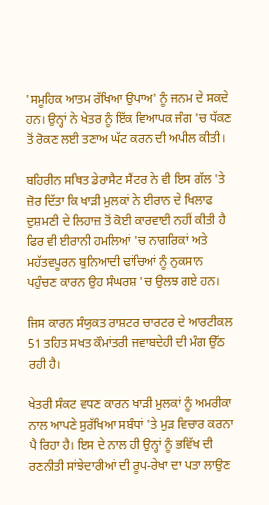'ਸਮੂਹਿਕ ਆਤਮ ਰੱਖਿਆ ਉਪਾਅ' ਨੂੰ ਜਨਮ ਦੇ ਸਕਦੇ ਹਨ। ਉਨ੍ਹਾਂ ਨੇ ਖੇਤਰ ਨੂੰ ਇੱਕ ਵਿਆਪਕ ਜੰਗ 'ਚ ਧੱਕਣ ਤੋਂ ਰੋਕਣ ਲਈ ਤਣਾਅ ਘੱਟ ਕਰਨ ਦੀ ਅਪੀਲ ਕੀਤੀ।

ਬਹਿਰੀਨ ਸਥਿਤ ਡੇਰਾਸੈਟ ਸੈਂਟਰ ਨੇ ਵੀ ਇਸ ਗੱਲ 'ਤੇ ਜ਼ੋਰ ਦਿੱਤਾ ਕਿ ਖਾੜੀ ਮੁਲਕਾਂ ਨੇ ਈਰਾਨ ਦੇ ਖਿਲਾਫ ਦੁਸ਼ਮਣੀ ਦੇ ਲਿਹਾਜ਼ ਤੋਂ ਕੋਈ ਕਾਰਵਾਈ ਨਹੀਂ ਕੀਤੀ ਹੈ ਫਿਰ ਵੀ ਈਰਾਨੀ ਹਮਲਿਆਂ 'ਚ ਨਾਗਰਿਕਾਂ ਅਤੇ ਮਹੱਤਵਪੂਰਨ ਬੁਨਿਆਦੀ ਢਾਂਚਿਆਂ ਨੂੰ ਨੁਕਸਾਨ ਪਹੁੰਚਣ ਕਾਰਨ ਉਹ ਸੰਘਰਸ਼ 'ਚ ਉਲਝ ਗਏ ਹਨ।

ਜਿਸ ਕਾਰਨ ਸੰਯੁਕਤ ਰਾਸ਼ਟਰ ਚਾਰਟਰ ਦੇ ਆਰਟੀਕਲ 51 ਤਹਿਤ ਸਖਤ ਕੌਮਾਂਤਰੀ ਜਵਾਬਦੇਹੀ ਦੀ ਮੰਗ ਉੱਠ ਰਹੀ ਹੈ।

ਖੇਤਰੀ ਸੰਕਟ ਵਧਣ ਕਾਰਨ ਖਾੜੀ ਮੁਲਕਾਂ ਨੂੰ ਅਮਰੀਕਾ ਨਾਲ ਆਪਣੇ ਸੁਰੱਖਿਆ ਸਬੰਧਾਂ 'ਤੇ ਮੁੜ ਵਿਚਾਰ ਕਰਨਾ ਪੈ ਰਿਹਾ ਹੈ। ਇਸ ਦੇ ਨਾਲ ਹੀ ਉਨ੍ਹਾਂ ਨੂੰ ਭਵਿੱਖ ਦੀ ਰਣਨੀਤੀ ਸਾਂਝੇਦਾਰੀਆਂ ਦੀ ਰੂਪ-ਰੇਖਾ ਦਾ ਪਤਾ ਲਾਉਣ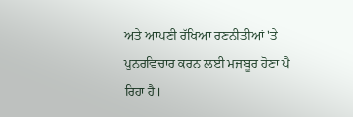ਅਤੇ ਆਪਣੀ ਰੱਖਿਆ ਰਣਨੀਤੀਆਂ 'ਤੇ ਪੁਨਰਵਿਚਾਰ ਕਰਨ ਲਈ ਮਜਬੂਰ ਹੋਣਾ ਪੈ ਰਿਹਾ ਹੈ।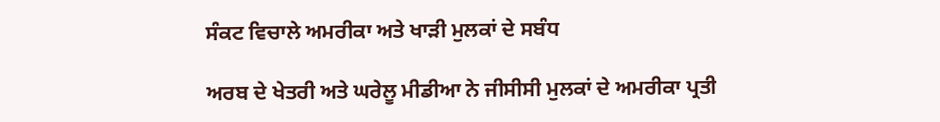ਸੰਕਟ ਵਿਚਾਲੇ ਅਮਰੀਕਾ ਅਤੇ ਖਾੜੀ ਮੁਲਕਾਂ ਦੇ ਸਬੰਧ

ਅਰਬ ਦੇ ਖੇਤਰੀ ਅਤੇ ਘਰੇਲੂ ਮੀਡੀਆ ਨੇ ਜੀਸੀਸੀ ਮੁਲਕਾਂ ਦੇ ਅਮਰੀਕਾ ਪ੍ਰਤੀ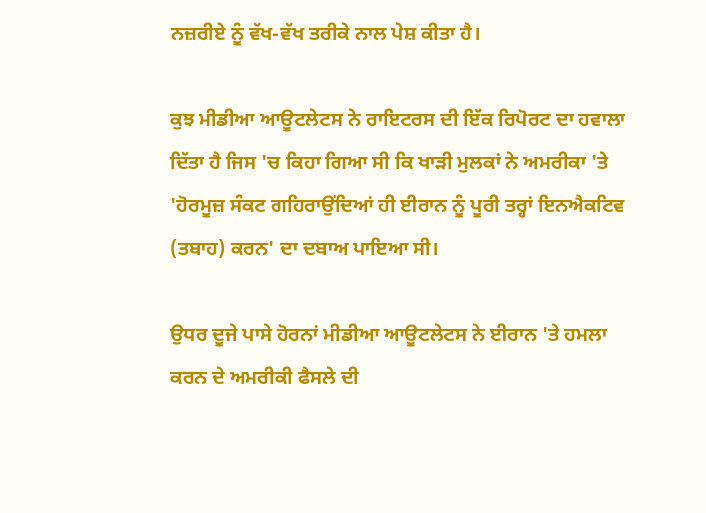ਨਜ਼ਰੀਏ ਨੂੰ ਵੱਖ-ਵੱਖ ਤਰੀਕੇ ਨਾਲ ਪੇਸ਼ ਕੀਤਾ ਹੈ।

ਕੁਝ ਮੀਡੀਆ ਆਊਟਲੇਟਸ ਨੇ ਰਾਇਟਰਸ ਦੀ ਇੱਕ ਰਿਪੋਰਟ ਦਾ ਹਵਾਲਾ ਦਿੱਤਾ ਹੈ ਜਿਸ 'ਚ ਕਿਹਾ ਗਿਆ ਸੀ ਕਿ ਖਾੜੀ ਮੁਲਕਾਂ ਨੇ ਅਮਰੀਕਾ 'ਤੇ 'ਹੋਰਮੂਜ਼ ਸੰਕਟ ਗਹਿਰਾਉਂਦਿਆਂ ਹੀ ਈਰਾਨ ਨੂੰ ਪੂਰੀ ਤਰ੍ਹਾਂ ਇਨਐਕਟਿਵ (ਤਬਾਹ) ਕਰਨ' ਦਾ ਦਬਾਅ ਪਾਇਆ ਸੀ।

ਉਧਰ ਦੂਜੇ ਪਾਸੇ ਹੋਰਨਾਂ ਮੀਡੀਆ ਆਊਟਲੇਟਸ ਨੇ ਈਰਾਨ 'ਤੇ ਹਮਲਾ ਕਰਨ ਦੇ ਅਮਰੀਕੀ ਫੈਸਲੇ ਦੀ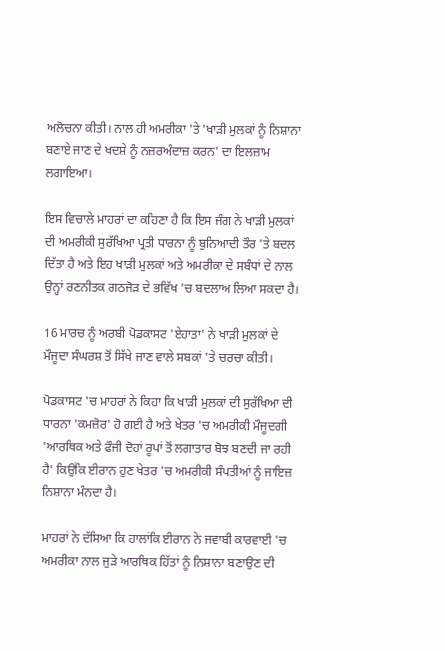ਅਲੋਚਨਾ ਕੀਤੀ। ਨਾਲ ਹੀ ਅਮਰੀਕਾ 'ਤੇ 'ਖਾੜੀ ਮੁਲਕਾਂ ਨੂੰ ਨਿਸ਼ਾਨਾ ਬਣਾਏ ਜਾਣ ਦੇ ਖਦਸ਼ੇ ਨੂੰ ਨਜ਼ਰਅੰਦਾਜ਼ ਕਰਨ' ਦਾ ਇਲਜ਼ਾਮ ਲਗਾਇਆ।

ਇਸ ਵਿਚਾਲੇ ਮਾਹਰਾਂ ਦਾ ਕਹਿਣਾ ਹੈ ਕਿ ਇਸ ਜੰਗ ਨੇ ਖਾੜੀ ਮੁਲਕਾਂ ਦੀ ਅਮਰੀਕੀ ਸੁਰੱਖਿਆ ਪ੍ਰਤੀ ਧਾਰਨਾ ਨੂੰ ਬੁਨਿਆਦੀ ਤੌਰ 'ਤੇ ਬਦਲ ਦਿੱਤਾ ਹੈ ਅਤੇ ਇਹ ਖਾੜੀ ਮੁਲਕਾਂ ਅਤੇ ਅਮਰੀਕਾ ਦੇ ਸਬੰਧਾਂ ਦੇ ਨਾਲ ਉਨ੍ਹਾਂ ਰਣਨੀਤਕ ਗਠਜੋੜ ਦੇ ਭਵਿੱਖ 'ਚ ਬਦਲਾਅ ਲਿਆ ਸਕਦਾ ਹੈ।

16 ਮਾਰਚ ਨੂੰ ਅਰਬੀ ਪੋਡਕਾਸਟ 'ਏਹਾਤਾ' ਨੇ ਖਾੜੀ ਮੁਲਕਾਂ ਦੇ ਮੌਜੂਦਾ ਸੰਘਰਸ਼ ਤੋਂ ਸਿੱਖੇ ਜਾਣ ਵਾਲੇ ਸਬਕਾਂ 'ਤੇ ਚਰਚਾ ਕੀਤੀ।

ਪੋਡਕਾਸਟ 'ਚ ਮਾਹਰਾਂ ਨੇ ਕਿਹਾ ਕਿ ਖਾੜੀ ਮੁਲਕਾਂ ਦੀ ਸੁਰੱਖਿਆ ਦੀ ਧਾਰਨਾ 'ਕਮਜ਼ੋਰ' ਹੋ ਗਈ ਹੈ ਅਤੇ ਖੇਤਰ 'ਚ ਅਮਰੀਕੀ ਮੌਜੂਦਗੀ 'ਆਰਥਿਕ ਅਤੇ ਫੌਜੀ ਦੋਹਾਂ ਰੂਪਾਂ ਤੋਂ ਲਗਾਤਾਰ ਬੋਝ ਬਣਦੀ ਜਾ ਰਹੀ ਹੈ' ਕਿਉਂਕਿ ਈਰਾਨ ਹੁਣ ਖੇਤਰ 'ਚ ਅਮਰੀਕੀ ਸੰਪਤੀਆਂ ਨੂੰ ਜਾਇਜ਼ ਨਿਸ਼ਾਨਾ ਮੰਨਦਾ ਹੈ।

ਮਾਹਰਾਂ ਨੇ ਦੱਸਿਆ ਕਿ ਹਾਲਾਂਕਿ ਈਰਾਨ ਨੇ ਜਵਾਬੀ ਕਾਰਵਾਈ 'ਚ ਅਮਰੀਕਾ ਨਾਲ ਜੁੜੇ ਆਰਥਿਕ ਹਿੱਤਾਂ ਨੂੰ ਨਿਸ਼ਾਨਾ ਬਣਾਉਣ ਦੀ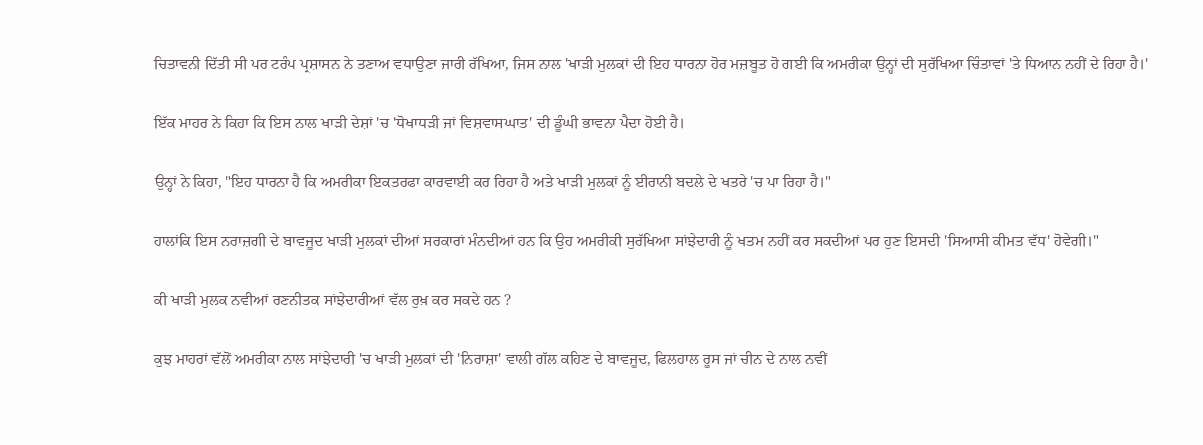ਚਿਤਾਵਨੀ ਦਿੱਤੀ ਸੀ ਪਰ ਟਰੰਪ ਪ੍ਰਸ਼ਾਸਨ ਨੇ ਤਣਾਅ ਵਧਾਉਣਾ ਜਾਰੀ ਰੱਖਿਆ, ਜਿਸ ਨਾਲ 'ਖਾੜੀ ਮੁਲਕਾਂ ਦੀ ਇਹ ਧਾਰਨਾ ਹੋਰ ਮਜ਼ਬੂਤ ਹੋ ਗਈ ਕਿ ਅਮਰੀਕਾ ਉਨ੍ਹਾਂ ਦੀ ਸੁਰੱਖਿਆ ਚਿੰਤਾਵਾਂ 'ਤੇ ਧਿਆਨ ਨਹੀਂ ਦੇ ਰਿਹਾ ਹੈ।'

ਇੱਕ ਮਾਹਰ ਨੇ ਕਿਹਾ ਕਿ ਇਸ ਨਾਲ ਖਾੜੀ ਦੇਸ਼ਾਂ 'ਚ 'ਧੋਖਾਧੜੀ ਜਾਂ ਵਿਸ਼ਵਾਸਘਾਤ' ਦੀ ਡੂੰਘੀ ਭਾਵਨਾ ਪੈਦਾ ਹੋਈ ਹੈ।

ਉਨ੍ਹਾਂ ਨੇ ਕਿਹਾ, "ਇਹ ਧਾਰਨਾ ਹੈ ਕਿ ਅਮਰੀਕਾ ਇਕਤਰਫਾ ਕਾਰਵਾਈ ਕਰ ਰਿਹਾ ਹੈ ਅਤੇ ਖਾੜੀ ਮੁਲਕਾਂ ਨੂੰ ਈਰਾਨੀ ਬਦਲੇ ਦੇ ਖਤਰੇ 'ਚ ਪਾ ਰਿਹਾ ਹੈ।"

ਹਾਲਾਂਕਿ ਇਸ ਨਰਾਜ਼ਗੀ ਦੇ ਬਾਵਜੂਦ ਖਾੜੀ ਮੁਲਕਾਂ ਦੀਆਂ ਸਰਕਾਰਾਂ ਮੰਨਦੀਆਂ ਹਨ ਕਿ ਉਹ ਅਮਰੀਕੀ ਸੁਰੱਖਿਆ ਸਾਂਝੇਦਾਰੀ ਨੂੰ ਖਤਮ ਨਹੀਂ ਕਰ ਸਕਦੀਆਂ ਪਰ ਹੁਣ ਇਸਦੀ 'ਸਿਆਸੀ ਕੀਮਤ ਵੱਧ' ਹੋਵੇਗੀ।"

ਕੀ ਖਾੜੀ ਮੁਲਕ ਨਵੀਆਂ ਰਣਨੀਤਕ ਸਾਂਝੇਦਾਰੀਆਂ ਵੱਲ ਰੁਖ਼ ਕਰ ਸਕਦੇ ਹਨ ?

ਕੁਝ ਮਾਹਰਾਂ ਵੱਲੋਂ ਅਮਰੀਕਾ ਨਾਲ ਸਾਂਝੇਦਾਰੀ 'ਚ ਖਾੜੀ ਮੁਲਕਾਂ ਦੀ 'ਨਿਰਾਸ਼ਾ' ਵਾਲੀ ਗੱਲ ਕਹਿਣ ਦੇ ਬਾਵਜੂਦ, ਫਿਲਹਾਲ ਰੂਸ ਜਾਂ ਚੀਨ ਦੇ ਨਾਲ ਨਵੀਂ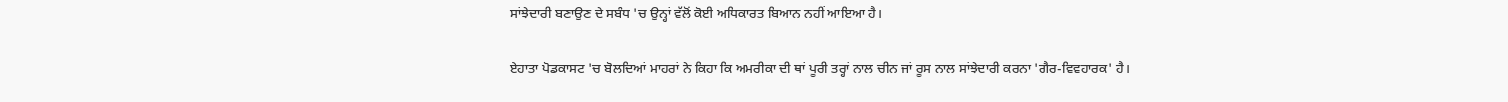ਸਾਂਝੇਦਾਰੀ ਬਣਾਉਣ ਦੇ ਸਬੰਧ 'ਚ ਉਨ੍ਹਾਂ ਵੱਲੋਂ ਕੋਈ ਅਧਿਕਾਰਤ ਬਿਆਨ ਨਹੀਂ ਆਇਆ ਹੈ।

ਏਹਾਤਾ ਪੋਡਕਾਸਟ 'ਚ ਬੋਲਦਿਆਂ ਮਾਹਰਾਂ ਨੇ ਕਿਹਾ ਕਿ ਅਮਰੀਕਾ ਦੀ ਥਾਂ ਪੂਰੀ ਤਰ੍ਹਾਂ ਨਾਲ ਚੀਨ ਜਾਂ ਰੂਸ ਨਾਲ ਸਾਂਝੇਦਾਰੀ ਕਰਨਾ 'ਗੈਰ-ਵਿਵਹਾਰਕ' ਹੈ।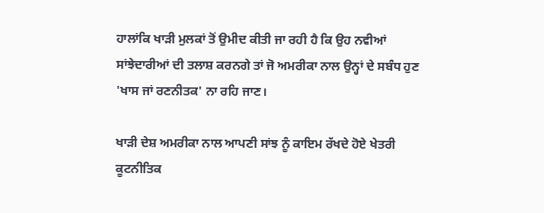ਹਾਲਾਂਕਿ ਖਾੜੀ ਮੁਲਕਾਂ ਤੋਂ ਉਮੀਦ ਕੀਤੀ ਜਾ ਰਹੀ ਹੈ ਕਿ ਉਹ ਨਵੀਆਂ ਸਾਂਝੇਦਾਰੀਆਂ ਦੀ ਤਲਾਸ਼ ਕਰਨਗੇ ਤਾਂ ਜੋ ਅਮਰੀਕਾ ਨਾਲ ਉਨ੍ਹਾਂ ਦੇ ਸਬੰਧ ਹੁਣ 'ਖਾਸ ਜਾਂ ਰਣਨੀਤਕ' ਨਾ ਰਹਿ ਜਾਣ।

ਖਾੜੀ ਦੇਸ਼ ਅਮਰੀਕਾ ਨਾਲ ਆਪਣੀ ਸਾਂਝ ਨੂੰ ਕਾਇਮ ਰੱਖਦੇ ਹੋਏ ਖੇਤਰੀ ਕੂਟਨੀਤਿਕ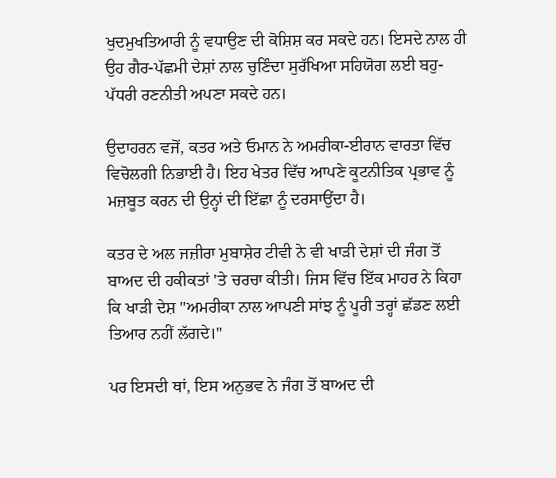ਖੁਦਮੁਖਤਿਆਰੀ ਨੂੰ ਵਧਾਉਣ ਦੀ ਕੋਸ਼ਿਸ਼ ਕਰ ਸਕਦੇ ਹਨ। ਇਸਦੇ ਨਾਲ ਹੀ ਉਹ ਗੈਰ-ਪੱਛਮੀ ਦੇਸ਼ਾਂ ਨਾਲ ਚੁਣਿੰਦਾ ਸੁਰੱਖਿਆ ਸਹਿਯੋਗ ਲਈ ਬਹੁ-ਪੱਧਰੀ ਰਣਨੀਤੀ ਅਪਣਾ ਸਕਦੇ ਹਨ।

ਉਦਾਹਰਨ ਵਜੋਂ, ਕਤਰ ਅਤੇ ਓਮਾਨ ਨੇ ਅਮਰੀਕਾ-ਈਰਾਨ ਵਾਰਤਾ ਵਿੱਚ ਵਿਚੋਲਗੀ ਨਿਭਾਈ ਹੈ। ਇਹ ਖੇਤਰ ਵਿੱਚ ਆਪਣੇ ਕੂਟਨੀਤਿਕ ਪ੍ਰਭਾਵ ਨੂੰ ਮਜ਼ਬੂਤ ਕਰਨ ਦੀ ਉਨ੍ਹਾਂ ਦੀ ਇੱਛਾ ਨੂੰ ਦਰਸਾਉਂਦਾ ਹੈ।

ਕਤਰ ਦੇ ਅਲ ਜਜ਼ੀਰਾ ਮੁਬਾਸ਼ੇਰ ਟੀਵੀ ਨੇ ਵੀ ਖਾੜੀ ਦੇਸ਼ਾਂ ਦੀ ਜੰਗ ਤੋਂ ਬਾਅਦ ਦੀ ਹਕੀਕਤਾਂ 'ਤੇ ਚਰਚਾ ਕੀਤੀ। ਜਿਸ ਵਿੱਚ ਇੱਕ ਮਾਹਰ ਨੇ ਕਿਹਾ ਕਿ ਖਾੜੀ ਦੇਸ਼ "ਅਮਰੀਕਾ ਨਾਲ ਆਪਣੀ ਸਾਂਝ ਨੂੰ ਪੂਰੀ ਤਰ੍ਹਾਂ ਛੱਡਣ ਲਈ ਤਿਆਰ ਨਹੀਂ ਲੱਗਦੇ।"

ਪਰ ਇਸਦੀ ਥਾਂ, ਇਸ ਅਨੁਭਵ ਨੇ ਜੰਗ ਤੋਂ ਬਾਅਦ ਦੀ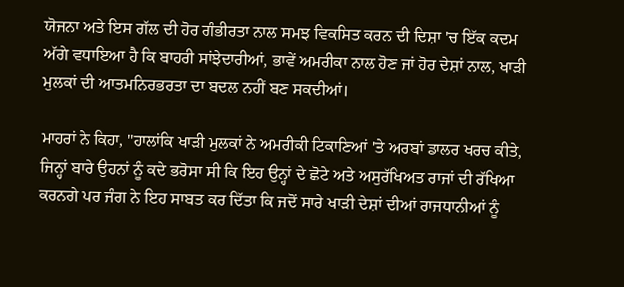ਯੋਜਨਾ ਅਤੇ ਇਸ ਗੱਲ ਦੀ ਹੋਰ ਗੰਭੀਰਤਾ ਨਾਲ ਸਮਝ ਵਿਕਸਿਤ ਕਰਨ ਦੀ ਦਿਸ਼ਾ 'ਚ ਇੱਕ ਕਦਮ ਅੱਗੇ ਵਧਾਇਆ ਹੈ ਕਿ ਬਾਹਰੀ ਸਾਂਝੇਦਾਰੀਆਂ, ਭਾਵੇਂ ਅਮਰੀਕਾ ਨਾਲ ਹੋਣ ਜਾਂ ਹੋਰ ਦੇਸ਼ਾਂ ਨਾਲ, ਖਾੜੀ ਮੁਲਕਾਂ ਦੀ ਆਤਮਨਿਰਭਰਤਾ ਦਾ ਬਦਲ ਨਹੀਂ ਬਣ ਸਕਦੀਆਂ।

ਮਾਹਰਾਂ ਨੇ ਕਿਹਾ, "ਹਾਲਾਂਕਿ ਖਾੜੀ ਮੁਲਕਾਂ ਨੇ ਅਮਰੀਕੀ ਟਿਕਾਣਿਆਂ 'ਤੇ ਅਰਬਾਂ ਡਾਲਰ ਖਰਚ ਕੀਤੇ, ਜਿਨ੍ਹਾਂ ਬਾਰੇ ਉਹਨਾਂ ਨੂੰ ਕਦੇ ਭਰੋਸਾ ਸੀ ਕਿ ਇਹ ਉਨ੍ਹਾਂ ਦੇ ਛੋਟੇ ਅਤੇ ਅਸੁਰੱਖਿਅਤ ਰਾਜਾਂ ਦੀ ਰੱਖਿਆ ਕਰਨਗੇ ਪਰ ਜੰਗ ਨੇ ਇਹ ਸਾਬਤ ਕਰ ਦਿੱਤਾ ਕਿ ਜਦੋਂ ਸਾਰੇ ਖਾੜੀ ਦੇਸ਼ਾਂ ਦੀਆਂ ਰਾਜਧਾਨੀਆਂ ਨੂੰ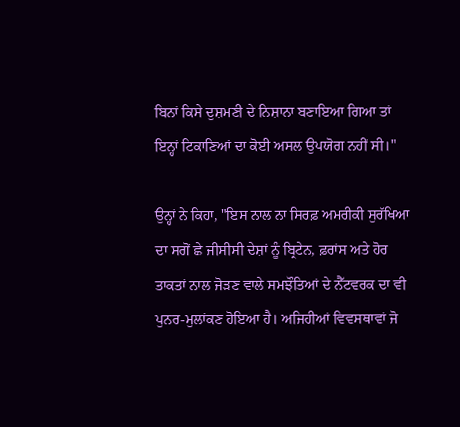ਬਿਨਾਂ ਕਿਸੇ ਦੁਸ਼ਮਣੀ ਦੇ ਨਿਸ਼ਾਨਾ ਬਣਾਇਆ ਗਿਆ ਤਾਂ ਇਨ੍ਹਾਂ ਟਿਕਾਣਿਆਂ ਦਾ ਕੋਈ ਅਸਲ ਉਪਯੋਗ ਨਹੀਂ ਸੀ।"

ਉਨ੍ਹਾਂ ਨੇ ਕਿਹਾ, "ਇਸ ਨਾਲ ਨਾ ਸਿਰਫ਼ ਅਮਰੀਕੀ ਸੁਰੱਖਿਆ ਦਾ ਸਗੋਂ ਛੇ ਜੀਸੀਸੀ ਦੇਸ਼ਾਂ ਨੂੰ ਬ੍ਰਿਟੇਨ, ਫ਼ਰਾਂਸ ਅਤੇ ਹੋਰ ਤਾਕਤਾਂ ਨਾਲ ਜੋੜਣ ਵਾਲੇ ਸਮਝੌਤਿਆਂ ਦੇ ਨੈੱਟਵਰਕ ਦਾ ਵੀ ਪੁਨਰ-ਮੁਲਾਂਕਣ ਹੋਇਆ ਹੈ। ਅਜਿਹੀਆਂ ਵਿਵਸਥਾਵਾਂ ਜੋ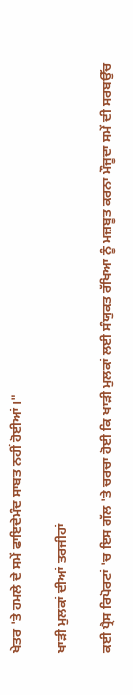ਖੇਤਰ 'ਤੇ ਹਮਲੇ ਦੇ ਸਮੇਂ ਫਾਇਦੇਮੰਦ ਸਾਬਤ ਨਹੀਂ ਹੋਈਆਂ।"

ਖਾੜੀ ਮੁਲਕਾਂ ਦੀਆਂ ਤਰਜੀਹਾਂ

ਕਈ ਪ੍ਰੈਸ ਰਿਪੋਰਟਾਂ 'ਚ ਇਸ ਗੱਲ 'ਤੇ ਚਰਚਾ ਹੋਈ ਕਿ ਖਾੜੀ ਮੁਲਕਾਂ ਲਈ ਸੰਯੁਕਤ ਰੱਖਿਆ ਨੂੰ ਮਜ਼ਬੂਤ ਕਰਨਾ ਮੌਜੂਦਾ ਸਮੇਂ ਦੀ ਸਰਬਉੱਚ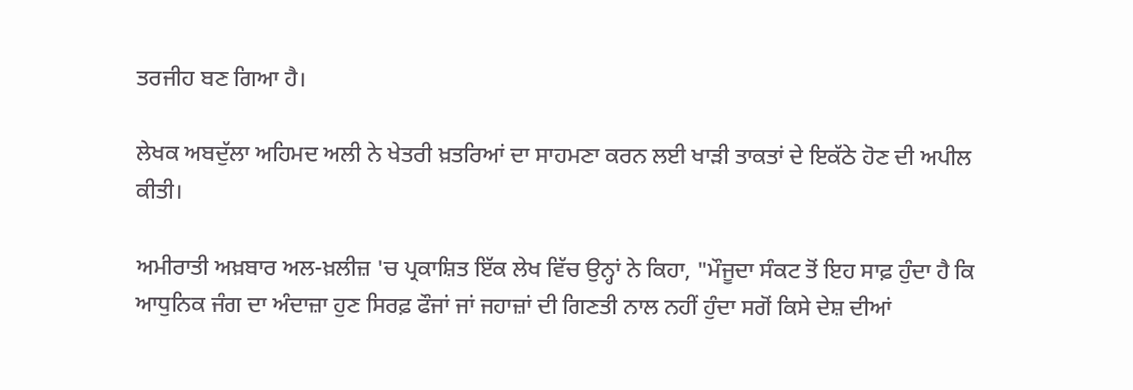ਤਰਜੀਹ ਬਣ ਗਿਆ ਹੈ।

ਲੇਖਕ ਅਬਦੁੱਲਾ ਅਹਿਮਦ ਅਲੀ ਨੇ ਖੇਤਰੀ ਖ਼ਤਰਿਆਂ ਦਾ ਸਾਹਮਣਾ ਕਰਨ ਲਈ ਖਾੜੀ ਤਾਕਤਾਂ ਦੇ ਇਕੱਠੇ ਹੋਣ ਦੀ ਅਪੀਲ ਕੀਤੀ।

ਅਮੀਰਾਤੀ ਅਖ਼ਬਾਰ ਅਲ-ਖ਼ਲੀਜ਼ 'ਚ ਪ੍ਰਕਾਸ਼ਿਤ ਇੱਕ ਲੇਖ ਵਿੱਚ ਉਨ੍ਹਾਂ ਨੇ ਕਿਹਾ, "ਮੌਜੂਦਾ ਸੰਕਟ ਤੋਂ ਇਹ ਸਾਫ਼ ਹੁੰਦਾ ਹੈ ਕਿ ਆਧੁਨਿਕ ਜੰਗ ਦਾ ਅੰਦਾਜ਼ਾ ਹੁਣ ਸਿਰਫ਼ ਫੌਜਾਂ ਜਾਂ ਜਹਾਜ਼ਾਂ ਦੀ ਗਿਣਤੀ ਨਾਲ ਨਹੀਂ ਹੁੰਦਾ ਸਗੋਂ ਕਿਸੇ ਦੇਸ਼ ਦੀਆਂ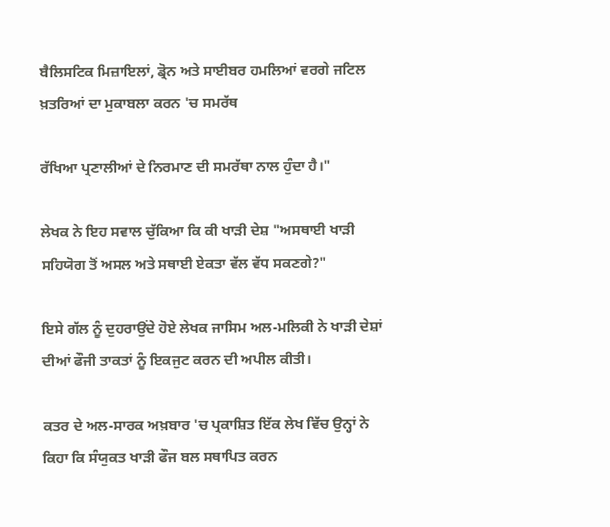ਬੈਲਿਸਟਿਕ ਮਿਜ਼ਾਇਲਾਂ, ਡ੍ਰੋਨ ਅਤੇ ਸਾਈਬਰ ਹਮਲਿਆਂ ਵਰਗੇ ਜਟਿਲ ਖ਼ਤਰਿਆਂ ਦਾ ਮੁਕਾਬਲਾ ਕਰਨ 'ਚ ਸਮਰੱਥ

ਰੱਖਿਆ ਪ੍ਰਣਾਲੀਆਂ ਦੇ ਨਿਰਮਾਣ ਦੀ ਸਮਰੱਥਾ ਨਾਲ ਹੁੰਦਾ ਹੈ।"

ਲੇਖਕ ਨੇ ਇਹ ਸਵਾਲ ਚੁੱਕਿਆ ਕਿ ਕੀ ਖਾੜੀ ਦੇਸ਼ "ਅਸਥਾਈ ਖਾੜੀ ਸਹਿਯੋਗ ਤੋਂ ਅਸਲ ਅਤੇ ਸਥਾਈ ਏਕਤਾ ਵੱਲ ਵੱਧ ਸਕਣਗੇ?"

ਇਸੇ ਗੱਲ ਨੂੰ ਦੁਹਰਾਉਂਦੇ ਹੋਏ ਲੇਖਕ ਜਾਸਿਮ ਅਲ-ਮਲਿਕੀ ਨੇ ਖਾੜੀ ਦੇਸ਼ਾਂ ਦੀਆਂ ਫੌਜੀ ਤਾਕਤਾਂ ਨੂੰ ਇਕਜੁਟ ਕਰਨ ਦੀ ਅਪੀਲ ਕੀਤੀ।

ਕਤਰ ਦੇ ਅਲ-ਸਾਰਕ ਅਖ਼ਬਾਰ 'ਚ ਪ੍ਰਕਾਸ਼ਿਤ ਇੱਕ ਲੇਖ ਵਿੱਚ ਉਨ੍ਹਾਂ ਨੇ ਕਿਹਾ ਕਿ ਸੰਯੁਕਤ ਖਾੜੀ ਫੌਜ ਬਲ ਸਥਾਪਿਤ ਕਰਨ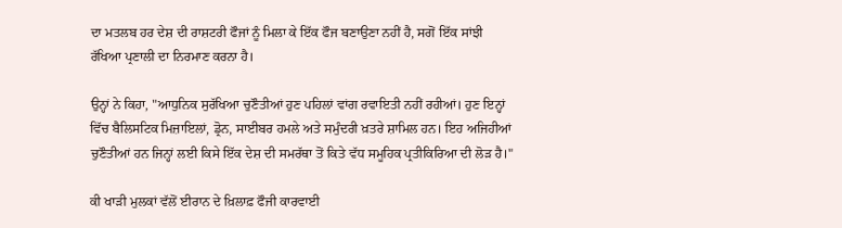ਦਾ ਮਤਲਬ ਹਰ ਦੇਸ਼ ਦੀ ਰਾਸ਼ਟਰੀ ਫੌਜਾਂ ਨੂੰ ਮਿਲਾ ਕੇ ਇੱਕ ਫੌਜ ਬਣਾਉਣਾ ਨਹੀਂ ਹੈ, ਸਗੋਂ ਇੱਕ ਸਾਂਝੀ ਰੱਖਿਆ ਪ੍ਰਣਾਲੀ ਦਾ ਨਿਰਮਾਣ ਕਰਨਾ ਹੈ।

ਉਨ੍ਹਾਂ ਨੇ ਕਿਹਾ, "ਆਧੁਨਿਕ ਸੁਰੱਖਿਆ ਚੁਣੌਤੀਆਂ ਹੁਣ ਪਹਿਲਾਂ ਵਾਂਗ ਰਵਾਇਤੀ ਨਹੀਂ ਰਹੀਆਂ। ਹੁਣ ਇਨ੍ਹਾਂ ਵਿੱਚ ਬੈਲਿਸਟਿਕ ਮਿਜ਼ਾਇਲਾਂ, ਡ੍ਰੋਨ, ਸਾਈਬਰ ਹਮਲੇ ਅਤੇ ਸਮੁੰਦਰੀ ਖ਼ਤਰੇ ਸ਼ਾਮਿਲ ਹਨ। ਇਹ ਅਜਿਹੀਆਂ ਚੁਣੌਤੀਆਂ ਹਨ ਜਿਨ੍ਹਾਂ ਲਈ ਕਿਸੇ ਇੱਕ ਦੇਸ਼ ਦੀ ਸਮਰੱਥਾ ਤੋਂ ਕਿਤੇ ਵੱਧ ਸਮੂਹਿਕ ਪ੍ਰਤੀਕਿਰਿਆ ਦੀ ਲੋੜ ਹੈ।"

ਕੀ ਖਾੜੀ ਮੁਲਕਾਂ ਵੱਲੋਂ ਈਰਾਨ ਦੇ ਖ਼ਿਲਾਫ਼ ਫੌਜੀ ਕਾਰਵਾਈ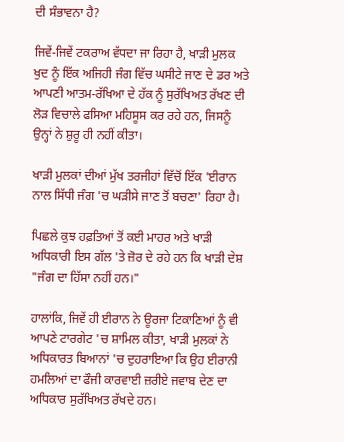ਦੀ ਸੰਭਾਵਨਾ ਹੈ?

ਜਿਵੇਂ-ਜਿਵੇਂ ਟਕਰਾਅ ਵੱਧਦਾ ਜਾ ਰਿਹਾ ਹੈ, ਖਾੜੀ ਮੁਲਕ ਖੁਦ ਨੂੰ ਇੱਕ ਅਜਿਹੀ ਜੰਗ ਵਿੱਚ ਘਸੀਟੇ ਜਾਣ ਦੇ ਡਰ ਅਤੇ ਆਪਣੀ ਆਤਮ-ਰੱਖਿਆ ਦੇ ਹੱਕ ਨੂੰ ਸੁਰੱਖਿਅਤ ਰੱਖਣ ਦੀ ਲੋੜ ਵਿਚਾਲੇ ਫਸਿਆ ਮਹਿਸੂਸ ਕਰ ਰਹੇ ਹਨ, ਜਿਸਨੂੰ ਉਨ੍ਹਾਂ ਨੇ ਸ਼ੁਰੂ ਹੀ ਨਹੀਂ ਕੀਤਾ।

ਖਾੜੀ ਮੁਲਕਾਂ ਦੀਆਂ ਮੁੱਖ ਤਰਜੀਹਾਂ ਵਿੱਚੋਂ ਇੱਕ 'ਈਰਾਨ ਨਾਲ ਸਿੱਧੀ ਜੰਗ 'ਚ ਘੜੀਸੇ ਜਾਣ ਤੋਂ ਬਚਣਾ' ਰਿਹਾ ਹੈ।

ਪਿਛਲੇ ਕੁਝ ਹਫ਼ਤਿਆਂ ਤੋਂ ਕਈ ਮਾਹਰ ਅਤੇ ਖਾੜੀ ਅਧਿਕਾਰੀ ਇਸ ਗੱਲ 'ਤੇ ਜ਼ੋਰ ਦੇ ਰਹੇ ਹਨ ਕਿ ਖਾੜੀ ਦੇਸ਼ "ਜੰਗ ਦਾ ਹਿੱਸਾ ਨਹੀਂ ਹਨ।"

ਹਾਲਾਂਕਿ, ਜਿਵੇਂ ਹੀ ਈਰਾਨ ਨੇ ਊਰਜਾ ਟਿਕਾਣਿਆਂ ਨੂੰ ਵੀ ਆਪਣੇ ਟਾਰਗੇਟ 'ਚ ਸ਼ਾਮਿਲ ਕੀਤਾ, ਖਾੜੀ ਮੁਲਕਾਂ ਨੇ ਅਧਿਕਾਰਤ ਬਿਆਨਾਂ 'ਚ ਦੁਹਰਾਇਆ ਕਿ ਉਹ ਈਰਾਨੀ ਹਮਲਿਆਂ ਦਾ ਫੌਜੀ ਕਾਰਵਾਈ ਜ਼ਰੀਏ ਜਵਾਬ ਦੇਣ ਦਾ ਅਧਿਕਾਰ ਸੁਰੱਖਿਅਤ ਰੱਖਦੇ ਹਨ।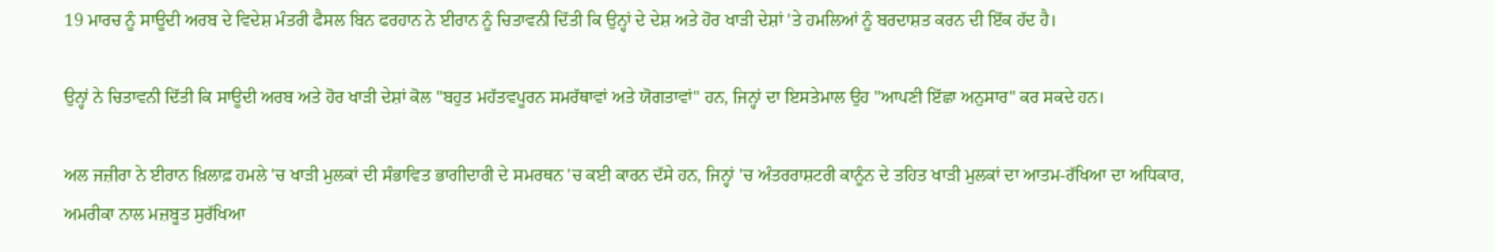19 ਮਾਰਚ ਨੂੰ ਸਾਊਦੀ ਅਰਬ ਦੇ ਵਿਦੇਸ਼ ਮੰਤਰੀ ਫੈਸਲ ਬਿਨ ਫਰਹਾਨ ਨੇ ਈਰਾਨ ਨੂੰ ਚਿਤਾਵਨੀ ਦਿੱਤੀ ਕਿ ਉਨ੍ਹਾਂ ਦੇ ਦੇਸ਼ ਅਤੇ ਹੋਰ ਖਾੜੀ ਦੇਸ਼ਾਂ 'ਤੇ ਹਮਲਿਆਂ ਨੂੰ ਬਰਦਾਸ਼ਤ ਕਰਨ ਦੀ ਇੱਕ ਹੱਦ ਹੈ।

ਉਨ੍ਹਾਂ ਨੇ ਚਿਤਾਵਨੀ ਦਿੱਤੀ ਕਿ ਸਾਊਦੀ ਅਰਬ ਅਤੇ ਹੋਰ ਖਾੜੀ ਦੇਸ਼ਾਂ ਕੋਲ "ਬਹੁਤ ਮਹੱਤਵਪੂਰਨ ਸਮਰੱਥਾਵਾਂ ਅਤੇ ਯੋਗਤਾਵਾਂ" ਹਨ, ਜਿਨ੍ਹਾਂ ਦਾ ਇਸਤੇਮਾਲ ਉਹ "ਆਪਣੀ ਇੱਛਾ ਅਨੁਸਾਰ" ਕਰ ਸਕਦੇ ਹਨ।

ਅਲ ਜਜ਼ੀਰਾ ਨੇ ਈਰਾਨ ਖ਼ਿਲਾਫ਼ ਹਮਲੇ 'ਚ ਖਾੜੀ ਮੁਲਕਾਂ ਦੀ ਸੰਭਾਵਿਤ ਭਾਗੀਦਾਰੀ ਦੇ ਸਮਰਥਨ 'ਚ ਕਈ ਕਾਰਨ ਦੱਸੇ ਹਨ, ਜਿਨ੍ਹਾਂ 'ਚ ਅੰਤਰਰਾਸ਼ਟਰੀ ਕਾਨੂੰਨ ਦੇ ਤਹਿਤ ਖਾੜੀ ਮੁਲਕਾਂ ਦਾ ਆਤਮ-ਰੱਖਿਆ ਦਾ ਅਧਿਕਾਰ, ਅਮਰੀਕਾ ਨਾਲ ਮਜ਼ਬੂਤ ਸੁਰੱਖਿਆ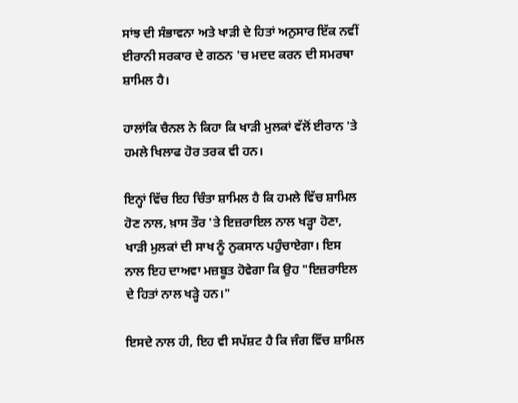ਸਾਂਝ ਦੀ ਸੰਭਾਵਨਾ ਅਤੇ ਖਾੜੀ ਦੇ ਹਿਤਾਂ ਅਨੁਸਾਰ ਇੱਕ ਨਵੀਂ ਈਰਾਨੀ ਸਰਕਾਰ ਦੇ ਗਠਨ 'ਚ ਮਦਦ ਕਰਨ ਦੀ ਸਮਰਥਾ ਸ਼ਾਮਿਲ ਹੈ।

ਹਾਲਾਂਕਿ ਚੈਨਲ ਨੇ ਕਿਹਾ ਕਿ ਖਾੜੀ ਮੁਲਕਾਂ ਵੱਲੋਂ ਈਰਾਨ 'ਤੇ ਹਮਲੇ ਖਿਲਾਫ ਹੋਰ ਤਰਕ ਵੀ ਹਨ।

ਇਨ੍ਹਾਂ ਵਿੱਚ ਇਹ ਚਿੰਤਾ ਸ਼ਾਮਿਲ ਹੈ ਕਿ ਹਮਲੇ ਵਿੱਚ ਸ਼ਾਮਿਲ ਹੋਣ ਨਾਲ, ਖ਼ਾਸ ਤੌਰ 'ਤੇ ਇਜ਼ਰਾਇਲ ਨਾਲ ਖੜ੍ਹਾ ਹੋਣਾ, ਖਾੜੀ ਮੁਲਕਾਂ ਦੀ ਸਾਖ ਨੂੰ ਨੁਕਸਾਨ ਪਹੁੰਚਾਏਗਾ। ਇਸ ਨਾਲ ਇਹ ਦਾਅਵਾ ਮਜ਼ਬੂਤ ਹੋਵੇਗਾ ਕਿ ਉਹ "ਇਜ਼ਰਾਇਲ ਦੇ ਹਿਤਾਂ ਨਾਲ ਖੜ੍ਹੇ ਹਨ।"

ਇਸਦੇ ਨਾਲ ਹੀ, ਇਹ ਵੀ ਸਪੱਸ਼ਟ ਹੈ ਕਿ ਜੰਗ ਵਿੱਚ ਸ਼ਾਮਿਲ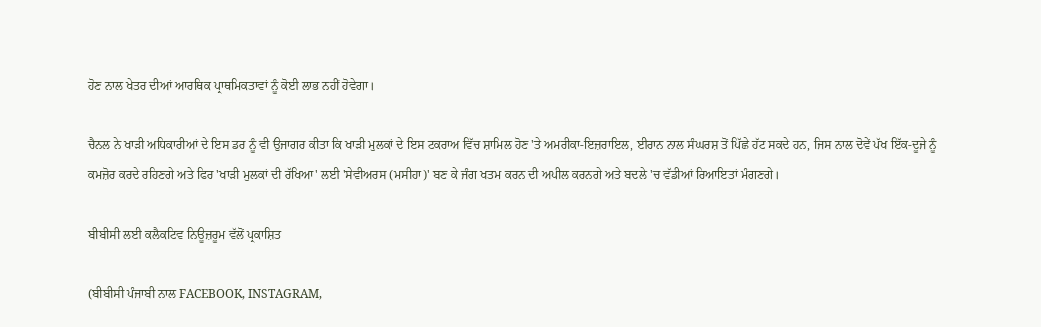ਹੋਣ ਨਾਲ ਖੇਤਰ ਦੀਆਂ ਆਰਥਿਕ ਪ੍ਰਾਥਮਿਕਤਾਵਾਂ ਨੂੰ ਕੋਈ ਲਾਭ ਨਹੀਂ ਹੋਵੇਗਾ।

ਚੈਨਲ ਨੇ ਖਾੜੀ ਅਧਿਕਾਰੀਆਂ ਦੇ ਇਸ ਡਰ ਨੂੰ ਵੀ ਉਜਾਗਰ ਕੀਤਾ ਕਿ ਖਾੜੀ ਮੁਲਕਾਂ ਦੇ ਇਸ ਟਕਰਾਅ ਵਿੱਚ ਸ਼ਾਮਿਲ ਹੋਣ 'ਤੇ ਅਮਰੀਕਾ-ਇਜ਼ਰਾਇਲ, ਈਰਾਨ ਨਾਲ ਸੰਘਰਸ਼ ਤੋਂ ਪਿੱਛੇ ਹੱਟ ਸਕਦੇ ਹਨ, ਜਿਸ ਨਾਲ ਦੋਵੇਂ ਪੱਖ ਇੱਕ-ਦੂਜੇ ਨੂੰ ਕਮਜ਼ੋਰ ਕਰਦੇ ਰਹਿਣਗੇ ਅਤੇ ਫਿਰ 'ਖਾੜੀ ਮੁਲਕਾਂ ਦੀ ਰੱਖਿਆ' ਲਈ 'ਸੇਵੀਅਰਸ (ਮਸੀਹਾ)' ਬਣ ਕੇ ਜੰਗ ਖਤਮ ਕਰਨ ਦੀ ਅਪੀਲ ਕਰਨਗੇ ਅਤੇ ਬਦਲੇ 'ਚ ਵੱਡੀਆਂ ਰਿਆਇਤਾਂ ਮੰਗਣਗੇ।

ਬੀਬੀਸੀ ਲਈ ਕਲੈਕਟਿਵ ਨਿਊਜ਼ਰੂਮ ਵੱਲੋਂ ਪ੍ਰਕਾਸ਼ਿਤ

(ਬੀਬੀਸੀ ਪੰਜਾਬੀ ਨਾਲ FACEBOOK, INSTAGRAM,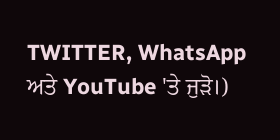TWITTER, WhatsApp ਅਤੇ YouTube 'ਤੇ ਜੁੜੋ।)